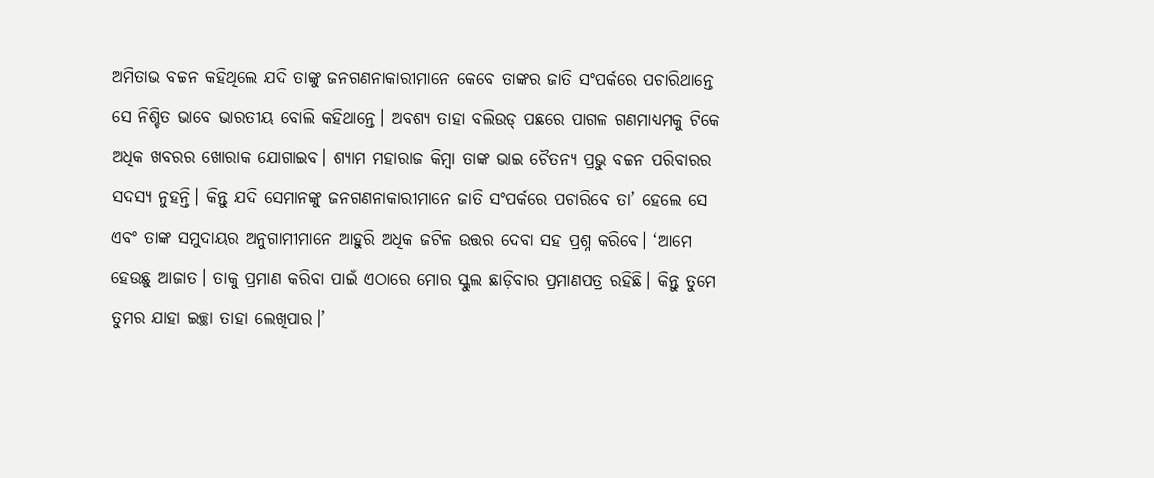ଅମିତାଭ ବଚ୍ଚନ କହିଥିଲେ ଯଦି ତାଙ୍କୁ ଜନଗଣନାକାରୀମାନେ କେବେ ତାଙ୍କର ଜାତି ସଂପର୍କରେ ପଚାରିଥାନ୍ତେ ସେ ନିଶ୍ଚିତ ଭାବେ ଭାରତୀୟ ବୋଲି କହିଥାନ୍ତେ। ଅବଶ୍ୟ ତାହା ବଲିଉଡ୍ ପଛରେ ପାଗଳ ଗଣମାଧ୍ୟମକୁ ଟିକେ ଅଧିକ ଖବରର ଖୋରାକ ଯୋଗାଇବ। ଶ୍ୟାମ ମହାରାଜ କିମ୍ବା ତାଙ୍କ ଭାଇ ଚୈତନ୍ୟ ପ୍ରଭୁ ବଚ୍ଚନ ପରିବାରର ସଦସ୍ୟ ନୁହନ୍ତି। କିନ୍ତୁ ଯଦି ସେମାନଙ୍କୁ ଜନଗଣନାକାରୀମାନେ ଜାତି ସଂପର୍କରେ ପଚାରିବେ ତା’ ହେଲେ ସେ ଏବଂ ତାଙ୍କ ସମୁଦାୟର ଅନୁଗାମୀମାନେ ଆହୁରି ଅଧିକ ଜଟିଳ ଉତ୍ତର ଦେବା ସହ ପ୍ରଶ୍ନ କରିବେ। ‘ଆମେ ହେଉଛୁ ଆଜାତ। ତାକୁ ପ୍ରମାଣ କରିବା ପାଇଁ ଏଠାରେ ମୋର ସ୍କୁଲ ଛାଡ଼ିବାର ପ୍ରମାଣପତ୍ର ରହିଛି। କିନ୍ତୁ ତୁମେ ତୁମର ଯାହା ଇଚ୍ଛା ତାହା ଲେଖିପାର।’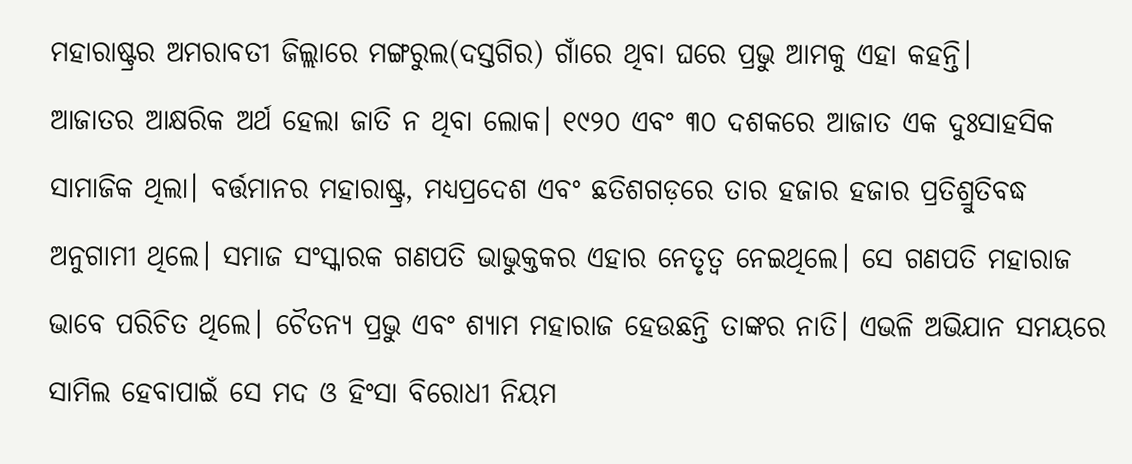ମହାରାଷ୍ଟ୍ରର ଅମରାବତୀ ଜିଲ୍ଲାରେ ମଙ୍ଗରୁଲ(ଦସ୍ତଗିର) ଗାଁରେ ଥିବା ଘରେ ପ୍ରଭୁ ଆମକୁ ଏହା କହନ୍ତି।
ଆଜାତର ଆକ୍ଷରିକ ଅର୍ଥ ହେଲା ଜାତି ନ ଥିବା ଲୋକ। ୧୯୨୦ ଏବଂ ୩୦ ଦଶକରେ ଆଜାତ ଏକ ଦୁଃସାହସିକ ସାମାଜିକ ଥିଲା। ବର୍ତ୍ତମାନର ମହାରାଷ୍ଟ୍ର, ମଧ୍ୟପ୍ରଦେଶ ଏବଂ ଛତିଶଗଡ଼ରେ ତାର ହଜାର ହଜାର ପ୍ରତିଶ୍ରୁତିବଦ୍ଧ ଅନୁଗାମୀ ଥିଲେ। ସମାଜ ସଂସ୍କାରକ ଗଣପତି ଭାଭୁକ୍ତକର ଏହାର ନେତୃତ୍ୱ ନେଇଥିଲେ। ସେ ଗଣପତି ମହାରାଜ ଭାବେ ପରିଚିତ ଥିଲେ। ଚୈତନ୍ୟ ପ୍ରଭୁ ଏବଂ ଶ୍ୟାମ ମହାରାଜ ହେଉଛନ୍ତି ତାଙ୍କର ନାତି। ଏଭଳି ଅଭିଯାନ ସମୟରେ ସାମିଲ ହେବାପାଇଁ ସେ ମଦ ଓ ହିଂସା ବିରୋଧୀ ନିୟମ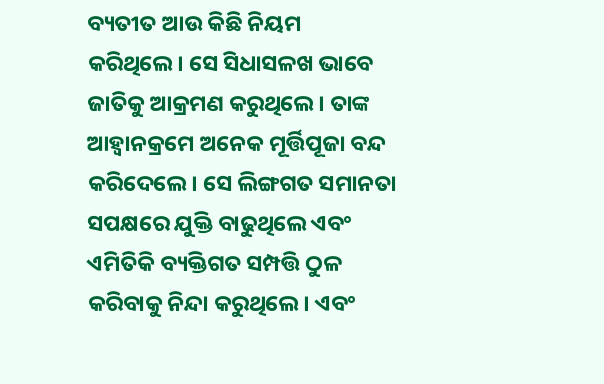ବ୍ୟତୀତ ଆଉ କିଛି ନିୟମ କରିଥିଲେ। ସେ ସିଧାସଳଖ ଭାବେ ଜାତିକୁ ଆକ୍ରମଣ କରୁଥିଲେ। ତାଙ୍କ ଆହ୍ୱାନକ୍ରମେ ଅନେକ ମୂର୍ତ୍ତିପୂଜା ବନ୍ଦ କରିଦେଲେ। ସେ ଲିଙ୍ଗଗତ ସମାନତା ସପକ୍ଷରେ ଯୁକ୍ତି ବାଢୁଥିଲେ ଏବଂ ଏମିତିକି ବ୍ୟକ୍ତିଗତ ସମ୍ପତ୍ତି ଠୁଳ କରିବାକୁ ନିନ୍ଦା କରୁଥିଲେ। ଏବଂ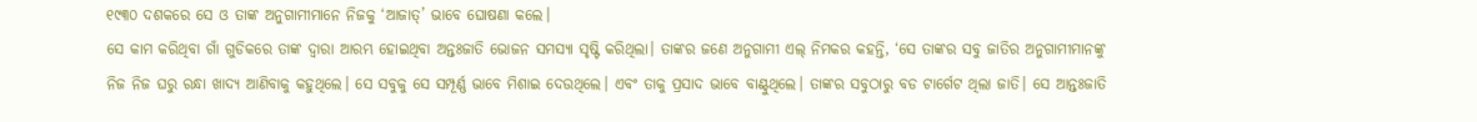୧୯୩୦ ଦଶକରେ ସେ ଓ ତାଙ୍କ ଅନୁଗାମୀମାନେ ନିଜକୁ ‘ଆଜାତ୍’ ଭାବେ ଘୋଷଣା କଲେ।
ସେ କାମ କରିଥିବା ଗାଁ ଗୁଡିକରେ ତାଙ୍କ ଦ୍ୱାରା ଆରମ୍ଭ ହୋଇଥିବା ଅନ୍ତଃଜାତି ଭୋଜନ ସମସ୍ୟା ସୃଷ୍ଟି କରିଥିଲା। ତାଙ୍କର ଜଣେ ଅନୁଗାମୀ ଏଲ୍ ନିମକର କହନ୍ତି, ‘ସେ ତାଙ୍କର ସବୁ ଜାତିର ଅନୁଗାମୀମାନଙ୍କୁ ନିଜ ନିଜ ଘରୁ ରନ୍ଧା ଖାଦ୍ୟ ଆଣିବାକୁ କହୁଥିଲେ। ସେ ସବୁକୁ ସେ ସମ୍ପୂର୍ଣ୍ଣ ଭାବେ ମିଶାଇ ଦେଉଥିଲେ। ଏବଂ ତାକୁ ପ୍ରସାଦ ଭାବେ ବାଣ୍ଟୁଥିଲେ। ତାଙ୍କର ସବୁଠାରୁ ବଡ ଟାର୍ଗେଟ ଥିଲା ଜାତି। ସେ ଆନ୍ତଃଜାତି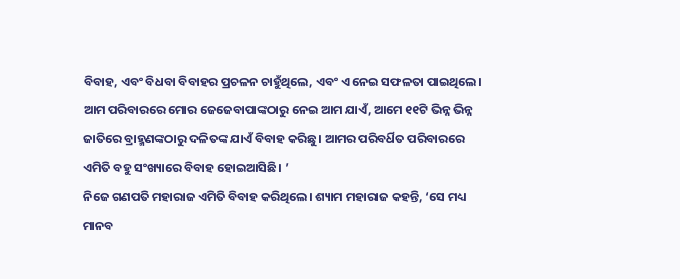ବିବାହ, ଏବଂ ବିଧବା ବିବାହର ପ୍ରଚଳନ ଚାହୁଁଥିଲେ, ଏବଂ ଏ ନେଇ ସଫଳତା ପାଇଥିଲେ। ଆମ ପରିବାରରେ ମୋର ଜେଜେବାପାଙ୍କଠାରୁ ନେଇ ଆମ ଯାଏଁ, ଆମେ ୧୧ଟି ଭିନ୍ନ ଭିନ୍ନ ଜାତିରେ ବ୍ରାହ୍ମଣଙ୍କଠାରୁ ଦଳିତଙ୍କ ଯାଏଁ ବିବାହ କରିଛୁ। ଆମର ପରିବର୍ଧିତ ପରିବାରରେ ଏମିତି ବହୁ ସଂଖ୍ୟାରେ ବିବାହ ହୋଇଆସିଛି। ’
ନିଜେ ଗଣପତି ମହାରାଜ ଏମିତି ବିବାହ କରିଥିଲେ। ଶ୍ୟାମ ମହାରାଜ କହନ୍ତି, ‘ସେ ମଧ୍ୟ ମାନବ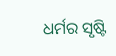ଧର୍ମର ସୃଷ୍ଟି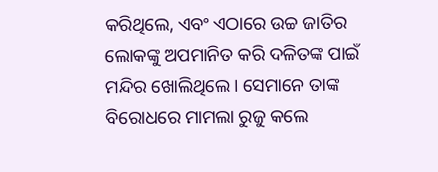କରିଥିଲେ, ଏବଂ ଏଠାରେ ଉଚ୍ଚ ଜାତିର ଲୋକଙ୍କୁ ଅପମାନିତ କରି ଦଳିତଙ୍କ ପାଇଁ ମନ୍ଦିର ଖୋଲିଥିଲେ। ସେମାନେ ତାଙ୍କ ବିରୋଧରେ ମାମଲା ରୁଜୁ କଲେ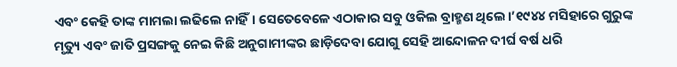ଏବଂ କେହି ତାଙ୍କ ମାମଲା ଲଢିଲେ ନାହିଁ। ସେତେବେଳେ ଏଠାକାର ସବୁ ଓକିଲ ବ୍ରାହ୍ମଣ ଥିଲେ।’୧୯୪୪ ମସିହାରେ ଗୁରୁଙ୍କ ମୃତ୍ୟୁ ଏବଂ ଜାତି ପ୍ରସଙ୍ଗକୁ ନେଇ କିଛି ଅନୁଗାମୀଙ୍କର ଛାଡ଼ିଦେବା ଯୋଗୁ ସେହି ଆନ୍ଦୋଳନ ଦୀର୍ଘ ବର୍ଷ ଧରି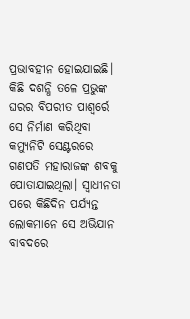ପ୍ରଭାବହୀନ ହୋଇଯାଇଛି। କିଛି ଦଶନ୍ଧି ତଳେ ପ୍ରଭୁଙ୍କ ଘରର ବିପରୀତ ପାଶ୍ୱର୍ରେ ସେ ନିର୍ମାଣ କରିଥିବା କମ୍ୟୁନିଟି ସେଣ୍ଟରରେ ଗଣପତି ମହାରାଜଙ୍କ ଶବକୁ ପୋତାଯାଇଥିଲା। ସ୍ୱାଧୀନତା ପରେ କିଛିଦିନ ପର୍ଯ୍ୟନ୍ତ ଲୋକମାନେ ସେ ଅଭିଯାନ ବାବଦରେ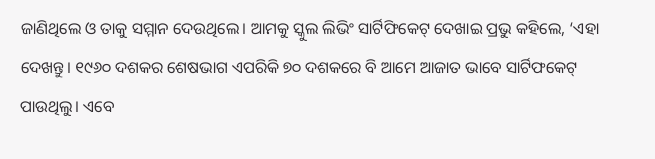ଜାଣିଥିଲେ ଓ ତାକୁ ସମ୍ମାନ ଦେଉଥିଲେ। ଆମକୁ ସ୍କୁଲ ଲିଭିଂ ସାର୍ଟିଫିକେଟ୍ ଦେଖାଇ ପ୍ରଭୁ କହିଲେ, ‘ଏହା ଦେଖନ୍ତୁ। ୧୯୬୦ ଦଶକର ଶେଷଭାଗ ଏପରିକି ୭୦ ଦଶକରେ ବି ଆମେ ଆଜାତ ଭାବେ ସାର୍ଟିଫକେଟ୍ ପାଉଥିଲୁ। ଏବେ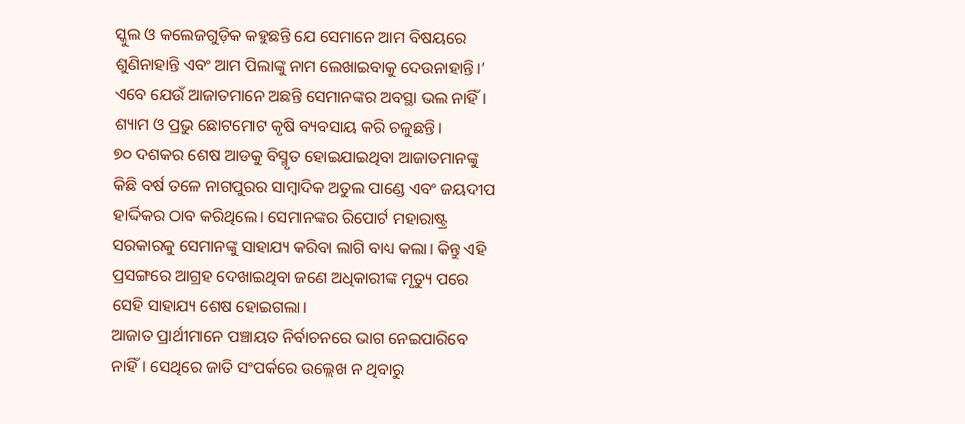ସ୍କୁଲ ଓ କଲେଜଗୁଡ଼ିକ କହୁଛନ୍ତି ଯେ ସେମାନେ ଆମ ବିଷୟରେ ଶୁଣିନାହାନ୍ତି ଏବଂ ଆମ ପିଲାଙ୍କୁ ନାମ ଲେଖାଇବାକୁ ଦେଉନାହାନ୍ତି।’
ଏବେ ଯେଉଁ ଆଜାତମାନେ ଅଛନ୍ତି ସେମାନଙ୍କର ଅବସ୍ଥା ଭଲ ନାହିଁ। ଶ୍ୟାମ ଓ ପ୍ରଭୁ ଛୋଟମୋଟ କୃଷି ବ୍ୟବସାୟ କରି ଚଳୁଛନ୍ତି।
୭୦ ଦଶକର ଶେଷ ଆଡକୁ ବିସ୍ମୃତ ହୋଇଯାଇଥିବା ଆଜାତମାନଙ୍କୁ କିଛି ବର୍ଷ ତଳେ ନାଗପୁରର ସାମ୍ବାଦିକ ଅତୁଲ ପାଣ୍ଡେ ଏବଂ ଜୟଦୀପ ହାର୍ଦ୍ଦିକର ଠାବ କରିଥିଲେ। ସେମାନଙ୍କର ରିପୋର୍ଟ ମହାରାଷ୍ଟ୍ର ସରକାରକୁ ସେମାନଙ୍କୁ ସାହାଯ୍ୟ କରିବା ଲାଗି ବାଧ୍ୟ କଲା। କିନ୍ତୁ ଏହି ପ୍ରସଙ୍ଗରେ ଆଗ୍ରହ ଦେଖାଇଥିବା ଜଣେ ଅଧିକାରୀଙ୍କ ମୃତ୍ୟୁ ପରେ ସେହି ସାହାଯ୍ୟ ଶେଷ ହୋଇଗଲା।
ଆଜାତ ପ୍ରାର୍ଥୀମାନେ ପଞ୍ଚାୟତ ନିର୍ବାଚନରେ ଭାଗ ନେଇପାରିବେ ନାହିଁ। ସେଥିରେ ଜାତି ସଂପର୍କରେ ଉଲ୍ଲେଖ ନ ଥିବାରୁ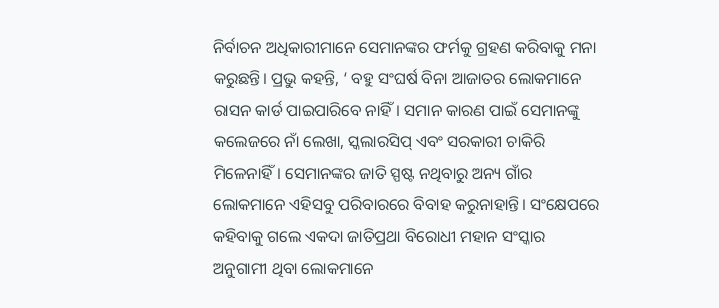ନିର୍ବାଚନ ଅଧିକାରୀମାନେ ସେମାନଙ୍କର ଫର୍ମକୁ ଗ୍ରହଣ କରିବାକୁ ମନା କରୁଛନ୍ତି। ପ୍ରଭୁ କହନ୍ତି, ‘ ବହୁ ସଂଘର୍ଷ ବିନା ଆଜାତର ଲୋକମାନେ ରାସନ କାର୍ଡ ପାଇପାରିବେ ନାହିଁ। ସମାନ କାରଣ ପାଇଁ ସେମାନଙ୍କୁ କଲେଜରେ ନାଁ ଲେଖା, ସ୍କଲାରସିପ୍ ଏବଂ ସରକାରୀ ଚାକିରି ମିଳେନାହିଁ। ସେମାନଙ୍କର ଜାତି ସ୍ପଷ୍ଟ ନଥିବାରୁ ଅନ୍ୟ ଗାଁର ଲୋକମାନେ ଏହିସବୁ ପରିବାରରେ ବିବାହ କରୁନାହାନ୍ତି। ସଂକ୍ଷେପରେ କହିବାକୁ ଗଲେ ଏକଦା ଜାତିପ୍ରଥା ବିରୋଧୀ ମହାନ ସଂସ୍କାର ଅନୁଗାମୀ ଥିବା ଲୋକମାନେ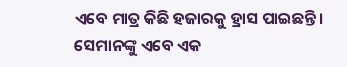ଏବେ ମାତ୍ର କିଛି ହଜାରକୁ ହ୍ରାସ ପାଇଛନ୍ତି। ସେମାନଙ୍କୁ ଏବେ ଏକ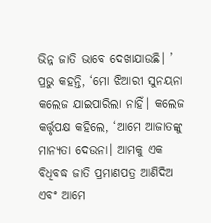ଭିନ୍ନ ଜାତି ଭାବେ ଦେଖାଯାଉଛି। ’
ପ୍ରଭୁ କହନ୍ତି, ‘ମୋ ଝିଆରୀ ସୁନୟନା କଲେଜ ଯାଇପାରିଲା ନାହିଁ। କଲେଜ କର୍ତ୍ତୃପକ୍ଷ କହିଲେ, ‘ଆମେ ଆଜାତଙ୍କୁ ମାନ୍ୟତା ଦେଉନା। ଆମକୁ ଏକ ବିଧିବଦ୍ଧ ଜାତି ପ୍ରମାଣପତ୍ର ଆଣିଦିଅ ଏବଂ ଆମେ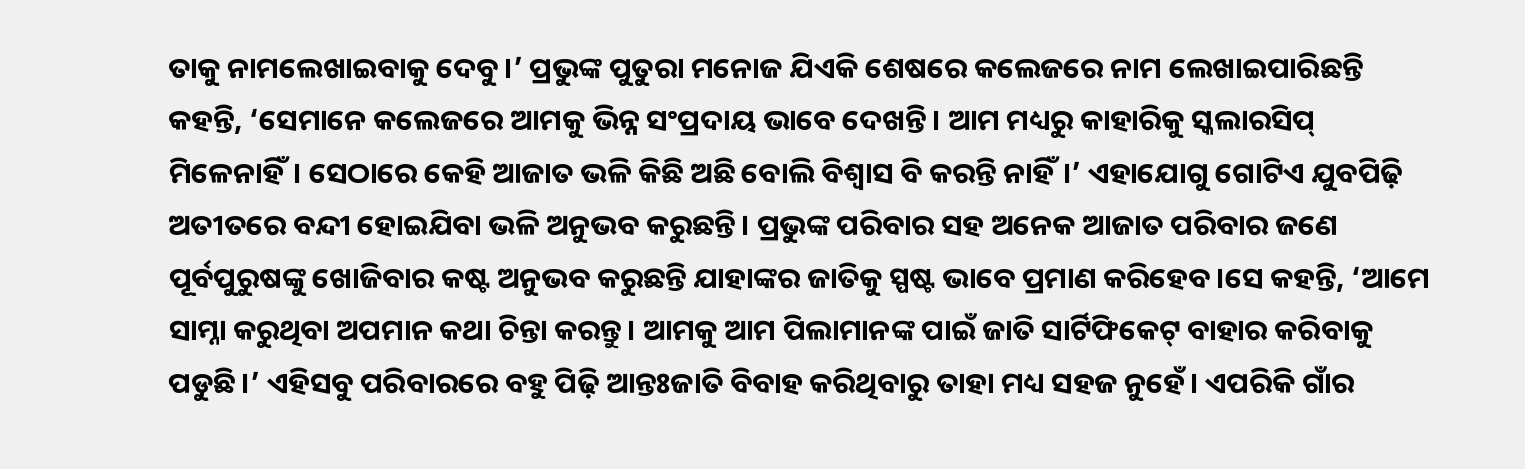ତାକୁ ନାମଲେଖାଇବାକୁ ଦେବୁ।’ ପ୍ରଭୁଙ୍କ ପୁତୁରା ମନୋଜ ଯିଏକି ଶେଷରେ କଲେଜରେ ନାମ ଲେଖାଇପାରିଛନ୍ତି କହନ୍ତି, ‘ସେମାନେ କଲେଜରେ ଆମକୁ ଭିନ୍ନ ସଂପ୍ରଦାୟ ଭାବେ ଦେଖନ୍ତି। ଆମ ମଧ୍ୟରୁ କାହାରିକୁ ସ୍କଲାରସିପ୍ ମିଳେନାହିଁ। ସେଠାରେ କେହି ଆଜାତ ଭଳି କିଛି ଅଛି ବୋଲି ବିଶ୍ୱାସ ବି କରନ୍ତି ନାହିଁ।’ ଏହାଯୋଗୁ ଗୋଟିଏ ଯୁବପିଢ଼ି ଅତୀତରେ ବନ୍ଦୀ ହୋଇଯିବା ଭଳି ଅନୁଭବ କରୁଛନ୍ତି। ପ୍ରଭୁଙ୍କ ପରିବାର ସହ ଅନେକ ଆଜାତ ପରିବାର ଜଣେ ପୂର୍ବପୁରୁଷଙ୍କୁ ଖୋଜିବାର କଷ୍ଟ ଅନୁଭବ କରୁଛନ୍ତି ଯାହାଙ୍କର ଜାତିକୁ ସ୍ପଷ୍ଟ ଭାବେ ପ୍ରମାଣ କରିହେବ।ସେ କହନ୍ତି, ‘ଆମେ ସାମ୍ନା କରୁଥିବା ଅପମାନ କଥା ଚିନ୍ତା କରନ୍ତୁ। ଆମକୁ ଆମ ପିଲାମାନଙ୍କ ପାଇଁ ଜାତି ସାର୍ଟିଫିକେଟ୍ ବାହାର କରିବାକୁ ପଡୁଛି।’ ଏହିସବୁ ପରିବାରରେ ବହୁ ପିଢ଼ି ଆନ୍ତଃଜାତି ବିବାହ କରିଥିବାରୁ ତାହା ମଧ୍ୟ ସହଜ ନୁହେଁ। ଏପରିକି ଗାଁର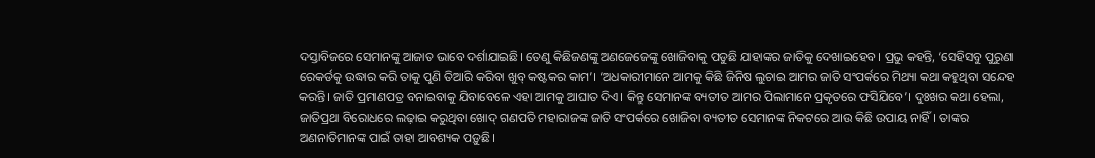ଦସ୍ତାବିଜରେ ସେମାନଙ୍କୁ ଆଜାତ ଭାବେ ଦର୍ଶାଯାଇଛି। ତେଣୁ କିଛିଜଣଙ୍କୁ ଅଣଜେଜେଙ୍କୁ ଖୋଜିବାକୁ ପଡୁଛି ଯାହାଙ୍କର ଜାତିକୁ ଦେଖାଇହେବ। ପ୍ରଭୁ କହନ୍ତି, ‘ସେହିସବୁ ପୁରୁଣା ରେକର୍ଡକୁ ଉଦ୍ଧାର କରି ତାକୁ ପୁଣି ତିଆରି କରିବା ଖୁବ୍ କଷ୍ଟକର କାମ’। ‘ଅଧକାରୀମାନେ ଆମକୁ କିଛି ଜିନିଷ ଲୁଚାଇ ଆମର ଜାତି ସଂପର୍କରେ ମିଥ୍ୟା କଥା କହୁଥିବା ସନ୍ଦେହ କରନ୍ତି। ଜାତି ପ୍ରମାଣପତ୍ର ବନାଇବାକୁ ଯିବାବେଳେ ଏହା ଆମକୁ ଆଘାତ ଦିଏ। କିନ୍ତୁ ସେମାନଙ୍କ ବ୍ୟତୀତ ଆମର ପିଲାମାନେ ପ୍ରକୃତରେ ଫସିଯିବେ’। ଦୁଃଖର କଥା ହେଲା, ଜାତିପ୍ରଥା ବିରୋଧରେ ଲଢ଼ାଇ କରୁଥିବା ଖୋଦ୍ ଗଣପତି ମହାରାଜଙ୍କ ଜାତି ସଂପର୍କରେ ଖୋଜିବା ବ୍ୟତୀତ ସେମାନଙ୍କ ନିକଟରେ ଆଉ କିଛି ଉପାୟ ନାହିଁ। ତାଙ୍କର ଅଣନାତିମାନଙ୍କ ପାଇଁ ତାହା ଆବଶ୍ୟକ ପଡ଼ୁଛି।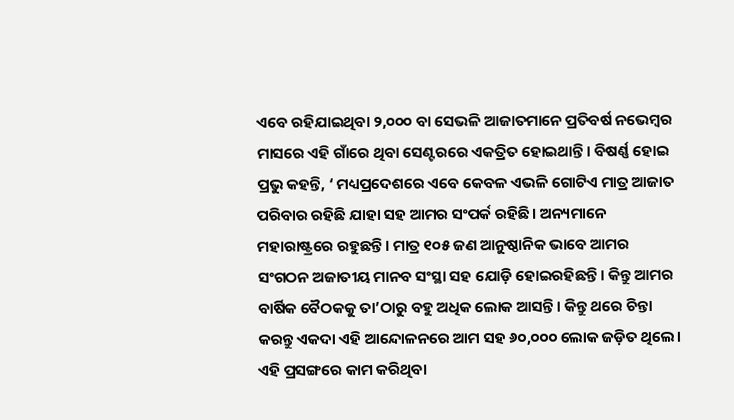ଏବେ ରହିଯାଇଥିବା ୨,୦୦୦ ବା ସେଭଳି ଆଜାତମାନେ ପ୍ରତିବର୍ଷ ନଭେମ୍ବର ମାସରେ ଏହି ଗାଁରେ ଥିବା ସେଣ୍ଟରରେ ଏକତ୍ରିତ ହୋଇଥାନ୍ତି। ବିଷର୍ଣ୍ଣ ହୋଇ ପ୍ରଭୁ କହନ୍ତି, ‘ ମଧ୍ୟପ୍ରଦେଶରେ ଏବେ କେବଳ ଏଭଳି ଗୋଟିଏ ମାତ୍ର ଆଜାତ ପରିବାର ରହିଛି ଯାହା ସହ ଆମର ସଂପର୍କ ରହିଛି। ଅନ୍ୟମାନେ ମହାରାଷ୍ଟ୍ରରେ ରହୁଛନ୍ତି। ମାତ୍ର ୧୦୫ ଜଣ ଆନୁଷ୍ଠାନିକ ଭାବେ ଆମର ସଂଗଠନ ଅଜାତୀୟ ମାନବ ସଂସ୍ଥା ସହ ଯୋଡ଼ି ହୋଇରହିଛନ୍ତି। କିନ୍ତୁ ଆମର ବାର୍ଷିକ ବୈଠକକୁ ତା’ଠାରୁ ବହୁ ଅଧିକ ଲୋକ ଆସନ୍ତି। କିନ୍ତୁ ଥରେ ଚିନ୍ତା କରନ୍ତୁ ଏକଦା ଏହି ଆନ୍ଦୋଳନରେ ଆମ ସହ ୬୦,୦୦୦ ଲୋକ ଜଡ଼ିତ ଥିଲେ।
ଏହି ପ୍ରସଙ୍ଗରେ କାମ କରିଥିବା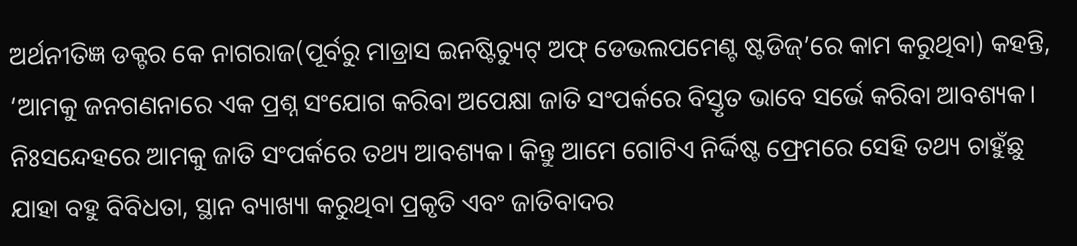ଅର୍ଥନୀତିଜ୍ଞ ଡକ୍ଟର କେ ନାଗରାଜ(ପୂର୍ବରୁ ମାଡ୍ରାସ ଇନଷ୍ଟିଚ୍ୟୁଟ୍ ଅଫ୍ ଡେଭଲପମେଣ୍ଟ ଷ୍ଟଡିଜ୍’ରେ କାମ କରୁଥିବା) କହନ୍ତି, ‘ଆମକୁ ଜନଗଣନାରେ ଏକ ପ୍ରଶ୍ନ ସଂଯୋଗ କରିବା ଅପେକ୍ଷା ଜାତି ସଂପର୍କରେ ବିସ୍ତୃତ ଭାବେ ସର୍ଭେ କରିବା ଆବଶ୍ୟକ। ନିଃସନ୍ଦେହରେ ଆମକୁ ଜାତି ସଂପର୍କରେ ତଥ୍ୟ ଆବଶ୍ୟକ। କିନ୍ତୁ ଆମେ ଗୋଟିଏ ନିର୍ଦ୍ଦିଷ୍ଟ ଫ୍ରେମରେ ସେହି ତଥ୍ୟ ଚାହୁଁଛୁ ଯାହା ବହୁ ବିବିଧତା, ସ୍ଥାନ ବ୍ୟାଖ୍ୟା କରୁଥିବା ପ୍ରକୃତି ଏବଂ ଜାତିବାଦର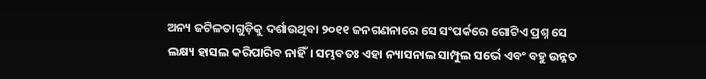ଅନ୍ୟ ଜଟିଳତାଗୁଡ଼ିକୁ ଦର୍ଶାଉଥିବା ୨୦୧୧ ଜନଗଣନାରେ ସେ ସଂପର୍କରେ ଗୋଟିଏ ପ୍ରଶ୍ନ ସେ ଲକ୍ଷ୍ୟ ହାସଲ କରିପାରିବ ନାହିଁ। ସମ୍ଭବତଃ ଏହା ନ୍ୟାସନାଲ ସାମ୍ପୁଲ ସର୍ଭେ ଏବଂ ବହୁ ଉନ୍ନତ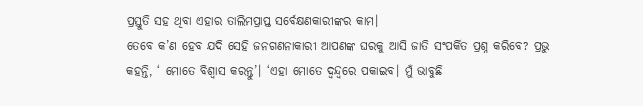ପ୍ରସ୍ତୁତି ସହ ଥିବା ଏହାର ତାଲିମପ୍ରାପ୍ତ ସର୍ବେକ୍ଷଣକାରୀଙ୍କର କାମ।
ତେବେ କ’ଣ ହେବ ଯଦି ସେହି ଜନଗଣନାକାରୀ ଆପଣଙ୍କ ଘରକୁ ଆସି ଜାତି ସଂପର୍କିତ ପ୍ରଶ୍ନ କରିବେ? ପ୍ରଭୁ କହନ୍ତି, ‘ ମୋତେ ବିଶ୍ୱାସ କରନ୍ତୁ’। ‘ଏହା ମୋତେ ଦ୍ୱନ୍ଦ୍ୱରେ ପକାଇବ। ମୁଁ ଭାବୁଛି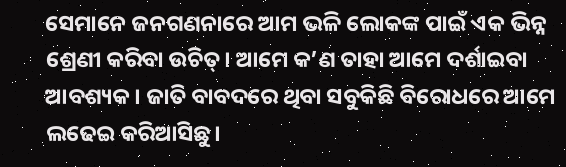ସେମାନେ ଜନଗଣନାରେ ଆମ ଭଳି ଲୋକଙ୍କ ପାଇଁ ଏକ ଭିନ୍ନ ଶ୍ରେଣୀ କରିବା ଉଚିତ୍। ଆମେ କ’ଣ ତାହା ଆମେ ଦର୍ଶାଇବା ଆବଶ୍ୟକ। ଜାତି ବାବଦରେ ଥିବା ସବୁକିଛି ବିରୋଧରେ ଆମେ ଲଢେଇ କରିଆସିଛୁ।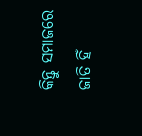କିନ୍ତୁ ସମାଜରେ ଜାତି ହିଁ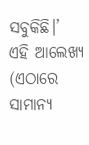ସବୁକିଛି।’
ଏହି ଆଲେଖ୍ୟ (ଏଠାରେ ସାମାନ୍ୟ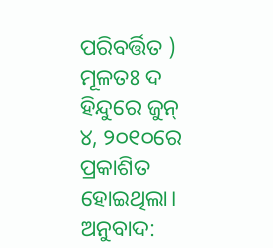ପରିବର୍ତ୍ତିତ ) ମୂଳତଃ ଦ ହିନ୍ଦୁରେ ଜୁନ୍ ୪, ୨୦୧୦ରେ ପ୍ରକାଶିତ ହୋଇଥିଲା।
ଅନୁବାଦ: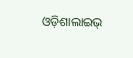ଓଡ଼ିଶାଲାଇଭ୍